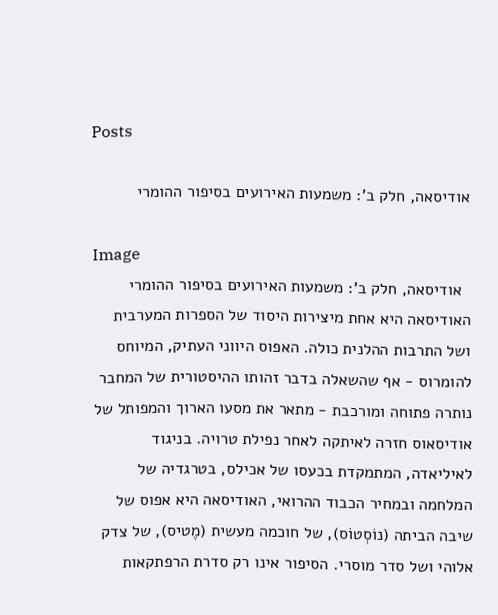Posts

אודיסאה, חלק ב': משמעות האירועים בסיפור ההומרי

Image
  אודיסאה, חלק ב': משמעות האירועים בסיפור ההומרי האודיסאה היא אחת מיצירות היסוד של הספרות המערבית ושל התרבות ההלנית כולה. האפוס היווני העתיק, המיוחס להומרוס - אף שהשאלה בדבר זהותו ההיסטורית של המחבר נותרה פתוחה ומורכבת - מתאר את מסעו הארוך והמפותל של אודיסאוס חזרה לאיתקה לאחר נפילת טרויה. בניגוד לאיליאדה, המתמקדת בכעסו של אכילס, בטרגדיה של המלחמה ובמחיר הכבוד ההרואי, האודיסאה היא אפוס של שיבה הביתה (נוֹסְטוֹס), של חוכמה מעשית (מֶטיס), של צדק אלוהי ושל סדר מוסרי. הסיפור אינו רק סדרת הרפתקאות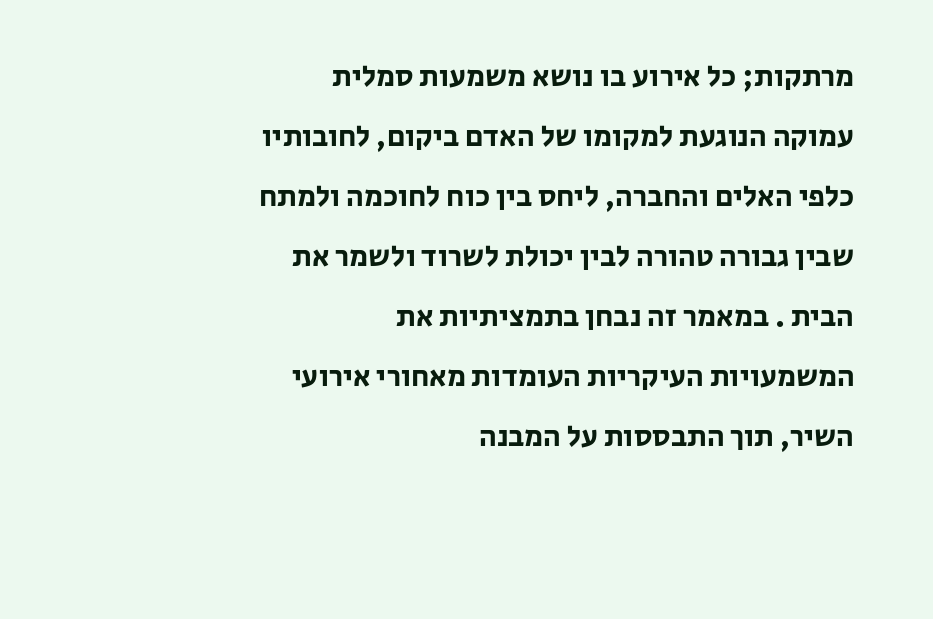מרתקות; כל אירוע בו נושא משמעות סמלית עמוקה הנוגעת למקומו של האדם ביקום, לחובותיו כלפי האלים והחברה, ליחס בין כוח לחוכמה ולמתח שבין גבורה טהורה לבין יכולת לשרוד ולשמר את הבית . במאמר זה נבחן בתמציתיות את המשמעויות העיקריות העומדות מאחורי אירועי השיר, תוך התבססות על המבנה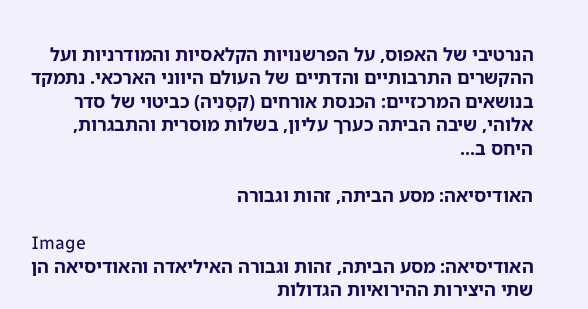הנרטיבי של האפוס, על הפרשנויות הקלאסיות והמודרניות ועל ההקשרים התרבותיים והדתיים של העולם היווני הארכאי. נתמקד בנושאים המרכזיים: הכנסת אורחים (קסֶניה) כביטוי של סדר אלוהי, שיבה הביתה כערך עליון, בשלות מוסרית והתבגרות, היחס ב...

האודיסיאה: מסע הביתה, זהות וגבורה

Image
האודיסיאה: מסע הביתה, זהות וגבורה האיליאדה והאודיסיאה הן שתי היצירות ההירואיות הגדולות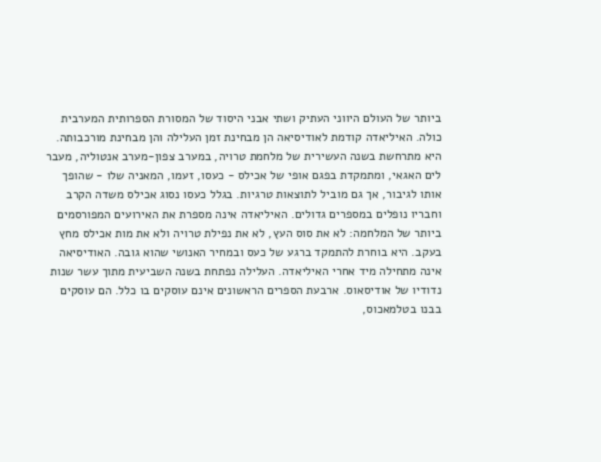ביותר של העולם היווני העתיק ושתי אבני היסוד של המסורת הספרותית המערבית כולה. האיליאדה קודמת לאודיסיאה הן מבחינת זמן העלילה והן מבחינת מורכבותה. היא מתרחשת בשנה העשירית של מלחמת טרויה, במערב צפון-מערב אנטוליה, מעבר לים האגאי, ומתמקדת בפגם אופי של אכילס - כעסו, זעמו, המאניה שלו - שהופך אותו לגיבור, אך גם מוביל לתוצאות טרגיות. בגלל כעסו נסוג אכילס משדה הקרב וחבריו נופלים במספרים גדולים. האיליאדה אינה מספרת את האירועים המפורסמים ביותר של המלחמה: לא את סוס העץ, לא את נפילת טרויה ולא את מות אכילס מחץ בעקב. היא בוחרת להתמקד ברגע של כעס ובמחיר האנושי שהוא גובה. האודיסיאה אינה מתחילה מיד אחרי האיליאדה. העלילה נפתחת בשנה השביעית מתוך עשר שנות נדודיו של אודיסאוס. ארבעת הספרים הראשונים אינם עוסקים בו כלל. הם עוסקים בבנו בטלמאכוס,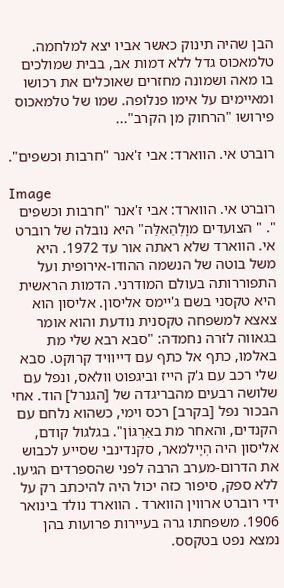הבן שהיה תינוק כאשר אביו יצא למלחמה. טלמאכוס גדל ללא דמות אב, בבית שמולכים בו מאה ושמונה מחזרים שאוכלים את רכושו ומאיימים על אימו פנלופה. שמו של טלמאכוס פירושו "הרחוק מן הקרב"...

רוברט אי. הווארד: אבי ז'אנר "חרבות וכשפים".

Image
רוברט אי. הווארד: אבי ז'אנר "חרבות וכשפים ". " הצועדים מוָלְהַאלַּה" היא נובלה של רוברט אי. הווארד שלא ראתה אור עד 1972. היא משל בוטה של הנשמה ההודו-אירופית ועל התפוררותה בעולם המודרני. הדמות הראשית היא טקסני בשם ג'יימס אליסון. אליסון הוא צאצא למשפחה טקסנית נודעת והוא אומר בגאווה לזרה נחמדה: "סבא רבא שלי מת באלמו, כתף אל כתף עם דייוויד קרוקט. סבא שלי רכב עם ג'ק הייז וביגפוט וולאס, ונפל עם שלושה רבעים מהבריגדה של [הגנרל] הוד. אחי הבכור נפל [בקרב] רכס וימי, כשהוא נלחם עם הקנדים, והאחר מת באַרְגּוֹן". בגלגול קודם, אליסון היה הְיָילמאר, סקנדינבי שסייע לכבוש את הדרום-מערב הרבה לפני שהספרדים הגיעו. ללא ספק, סיפור כזה יכול היה להיכתב רק על ידי רוברט ארווין הווארד . הווארד נולד בינואר 1906. משפחתו גרה בעיירות פרועות בהן נמצא נפט בטקסס.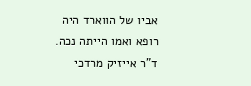אביו של הווארד היה רופא ואמו הייתה נכה. ד"ר אייזיק מרדכי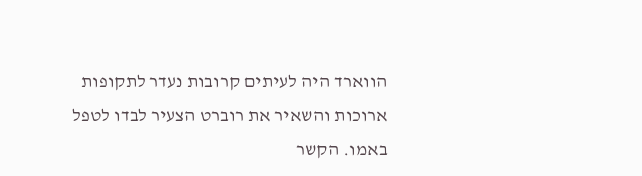הווארד היה לעיתים קרובות נעדר לתקופות ארוכות והשאיר את רוברט הצעיר לבדו לטפל באמו. הקשר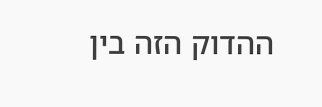ההדוק הזה בין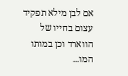אם לבן מילא תפקיד עצום בחייו של הווארד וכן במותו המו...